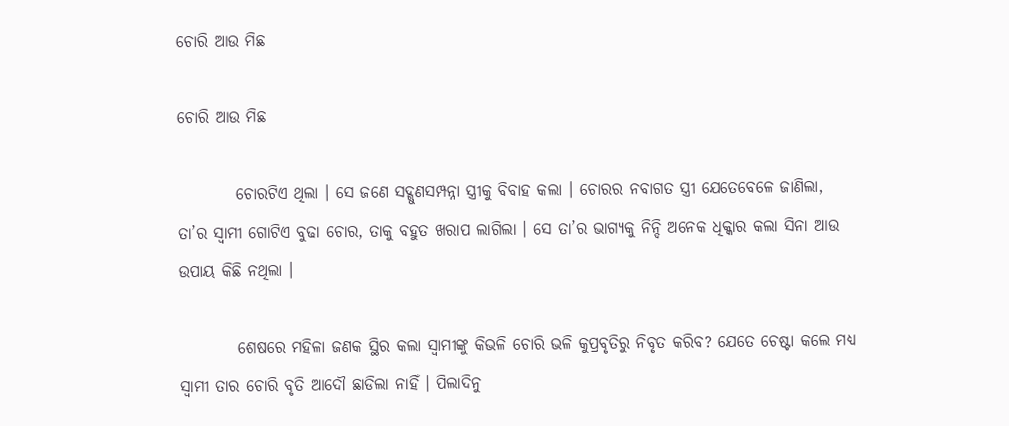ଚୋରି ଆଉ ମିଛ

ଚୋରି ଆଉ ମିଛ

         ଚୋରଟିଏ ଥିଲା । ସେ ଜଣେ ସଦ୍ଗୁଣସମ୍ପନ୍ନା ସ୍ତ୍ରୀକୁ ବିବାହ କଲା । ଚୋରର ନବାଗତ ସ୍ତ୍ରୀ ଯେତେବେଳେ ଜାଣିଲା, ତା’ର ସ୍ୱାମୀ ଗୋଟିଏ ବୁଢା ଚୋର, ତାକୁ ବହୁତ ଖରାପ ଲାଗିଲା । ସେ ତା’ର ଭାଗ୍ୟକୁ ନିନ୍ଦି ଅନେକ ଧିକ୍କାର କଲା ସିନା ଆଉ ଉପାୟ କିଛି ନଥିଲା ।

         ଶେଷରେ ମହିଳା ଜଣକ ସ୍ଥିର କଲା ସ୍ୱାମୀଙ୍କୁ କିଭଳି ଚୋରି ଭଳି କୁପ୍ରବୃତିରୁ ନିବୃତ କରିବ? ଯେତେ ଚେଷ୍ଟା କଲେ ମଧ୍ୟ ସ୍ୱାମୀ ତାର ଚୋରି ବୃତି ଆଦୌ ଛାଡିଲା ନାହିଁ । ପିଲାଦିନୁ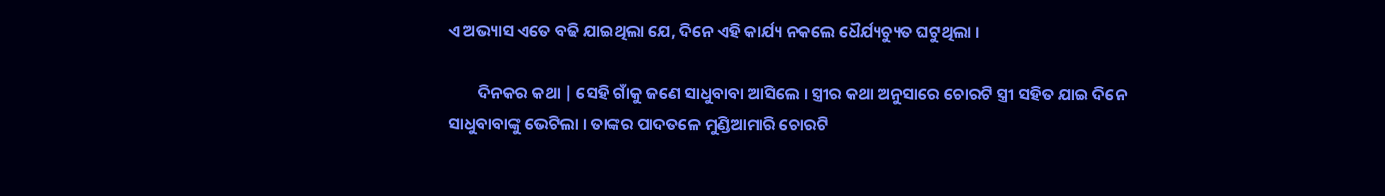ଏ ଅଭ୍ୟାସ ଏତେ ବଢି ଯାଇଥିଲା ଯେ, ଦିନେ ଏହି କାର୍ଯ୍ୟ ନକଲେ ଧୈର୍ଯ୍ୟଚ୍ୟୁତ ଘଟୁଥିଲା ।

        ଦିନକର କଥା | ସେହି ଗାଁକୁ ଜଣେ ସାଧୁବାବା ଆସିଲେ । ସ୍ତ୍ରୀର କଥା ଅନୁସାରେ ଚୋରଟି ସ୍ତ୍ରୀ ସହିତ ଯାଇ ଦିନେ ସାଧୁବାବାଙ୍କୁ ଭେଟିଲା । ତାଙ୍କର ପାଦତଳେ ମୁଣ୍ଡିଆମାରି ଚୋରଟି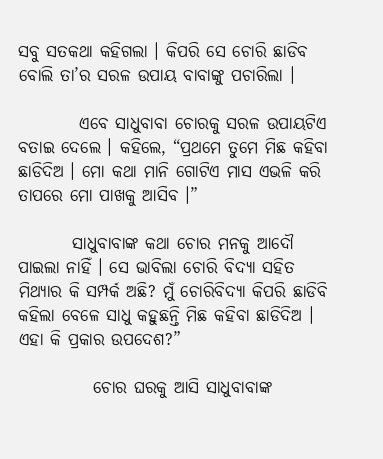ସବୁ ସତକଥା କହିଗଲା । କିପରି ସେ ଚୋରି ଛାଡିବ ବୋଲି ତା’ର ସରଳ ଉପାୟ ବାବାଙ୍କୁ ପଚାରିଲା ।

         ଏବେ ସାଧୁବାବା ଚୋରକୁ ସରଳ ଉପାୟଟିଏ ବତାଇ ଦେଲେ । କହିଲେ, “ପ୍ରଥମେ ତୁମେ ମିଛ କହିବା ଛାଡିଦିଅ । ମୋ କଥା ମାନି ଗୋଟିଏ ମାସ ଏଭଳି କରି ତାପରେ ମୋ ପାଖକୁ ଆସିବ ।”

        ସାଧୁବାବାଙ୍କ କଥା ଚୋର ମନକୁ ଆଦୌ ପାଇଲା ନାହିଁ । ସେ ଭାବିଲା ଚୋରି ବିଦ୍ୟା ସହିତ ମିଥ୍ୟାର କି ସମ୍ପର୍କ ଅଛି? ମୁଁ ଚୋରିବିଦ୍ୟା କିପରି ଛାଡିବି କହିଲା ବେଳେ ସାଧୁ କହୁଛନ୍ତି ମିଛ କହିବା ଛାଡିଦିଅ । ଏହା କି ପ୍ରକାର ଉପଦେଶ?”

           ଚୋର ଘରକୁ ଆସି ସାଧୁବାବାଙ୍କ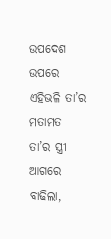ଉପଦେଶ ଉପରେ ଏହିଭଳି ତା’ର ମତାମତ ତା’ର ସ୍ତ୍ରୀ ଆଗରେ ବାଢିଲା,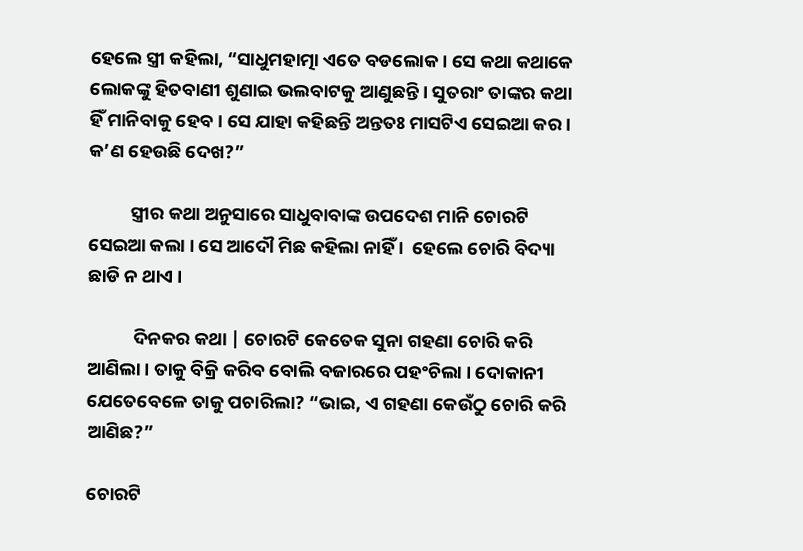ହେଲେ ସ୍ତ୍ରୀ କହିଲା, “ସାଧୁମହାତ୍ମା ଏତେ ବଡଲୋକ । ସେ କଥା କଥାକେ ଲୋକଙ୍କୁ ହିତବାଣୀ ଶୁଣାଇ ଭଲବାଟକୁ ଆଣୁଛନ୍ତି । ସୁତରାଂ ତାଙ୍କର କଥା ହିଁ ମାନିବାକୁ ହେବ । ସେ ଯାହା କହିଛନ୍ତି ଅନ୍ତତଃ ମାସଟିଏ ସେଇଆ କର । କ’ଣ ହେଉଛି ଦେଖ?”

          ସ୍ତ୍ରୀର କଥା ଅନୁସାରେ ସାଧୁବାବାଙ୍କ ଉପଦେଶ ମାନି ଚୋରଟି ସେଇଆ କଲା । ସେ ଆଦୌ ମିଛ କହିଲା ନାହିଁ ।  ହେଲେ ଚୋରି ବିଦ୍ୟା ଛାଡି ନ ଥାଏ ।

           ଦିନକର କଥା | ଚୋରଟି କେତେକ ସୁନା ଗହଣା ଚୋରି କରି ଆଣିଲା । ତାକୁ ବିକ୍ରି କରିବ ବୋଲି ବଜାରରେ ପହଂଚିଲା । ଦୋକାନୀ ଯେତେବେଳେ ତାକୁ ପଚାରିଲା? “ଭାଇ, ଏ ଗହଣା କେଉଁଠୁ ଚୋରି କରି ଆଣିଛ?”

ଚୋରଟି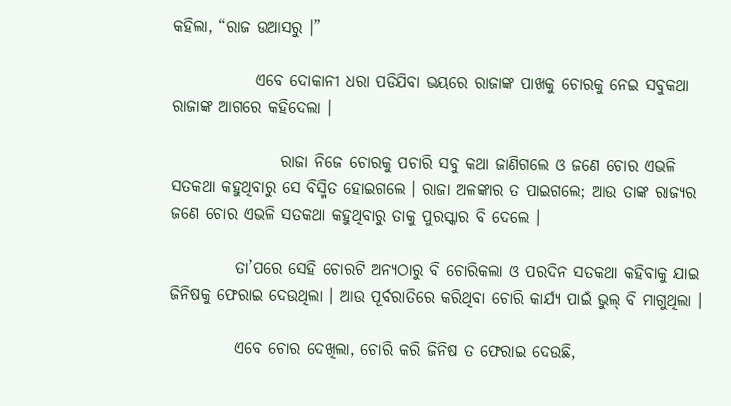କହିଲା, “ରାଜ ଉଆସରୁ ।”

             ଏବେ ଦୋକାନୀ ଧରା ପଡିଯିବା ଭୟରେ ରାଜାଙ୍କ ପାଖକୁ ଚୋରକୁ ନେଇ ସବୁକଥା ରାଜାଙ୍କ ଆଗରେ କହିଦେଲା ।

                 ରାଜା ନିଜେ ଚୋରକୁ ପଚାରି ସବୁ କଥା ଜାଣିଗଲେ ଓ ଜଣେ ଚୋର ଏଭଳି ସତକଥା କହୁଥିବାରୁ ସେ ବିସ୍ମିତ ହୋଇଗଲେ । ରାଜା ଅଳଙ୍କାର ତ ପାଇଗଲେ; ଆଉ ତାଙ୍କ ରାଜ୍ୟର ଜଣେ ଚୋର ଏଭଳି ସତକଥା କହୁଥିବାରୁ ତାକୁ ପୁରସ୍କାର ବି ଦେଲେ ।

          ତା’ପରେ ସେହି ଚୋରଟି ଅନ୍ୟଠାରୁ ବି ଚୋରିକଲା ଓ ପରଦିନ ସତକଥା କହିବାକୁ ଯାଇ ଜିନିଷକୁ ଫେରାଇ ଦେଉଥିଲା । ଆଉ ପୂର୍ବରାତିରେ କରିଥିବା ଚୋରି କାର୍ଯ୍ୟ ପାଇଁ ଭୁଲ୍ ବି ମାଗୁଥିଲା ।

          ଏବେ ଚୋର ଦେଖିଲା, ଚୋରି କରି ଜିନିଷ ତ ଫେରାଇ ଦେଉଛି,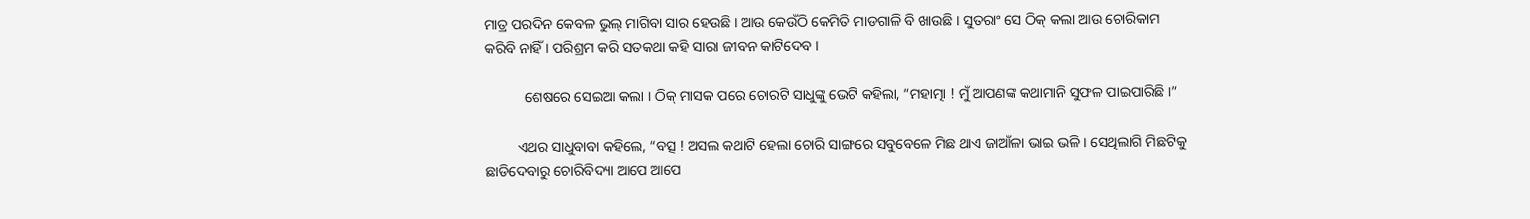ମାତ୍ର ପରଦିନ କେବଳ ଭୁଲ୍ ମାଗିବା ସାର ହେଉଛି । ଆଉ କେଉଁଠି କେମିତି ମାଡଗାଳି ବି ଖାଉଛି । ସୁତରାଂ ସେ ଠିକ୍ କଲା ଆଉ ଚୋରିକାମ କରିବି ନାହିଁ । ପରିଶ୍ରମ କରି ସତକଥା କହି ସାରା ଜୀବନ କାଟିଦେବ ।

           ଶେଷରେ ସେଇଆ କଲା । ଠିକ୍ ମାସକ ପରେ ଚୋରଟି ସାଧୁଙ୍କୁ ଭେଟି କହିଲା, “ମହାତ୍ମା ! ମୁଁ ଆପଣଙ୍କ କଥାମାନି ସୁଫଳ ପାଇପାରିଛି ।”

         ଏଥର ସାଧୁବାବା କହିଲେ, “ବତ୍ସ ! ଅସଲ କଥାଟି ହେଲା ଚୋରି ସାଙ୍ଗରେ ସବୁବେଳେ ମିଛ ଥାଏ ଜାଆଁଳା ଭାଇ ଭଳି । ସେଥିଲାଗି ମିଛଟିକୁ ଛାଡିଦେବାରୁ ଚୋରିବିଦ୍ୟା ଆପେ ଆପେ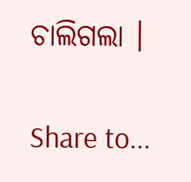ଚାଲିଗଲା ।

Share to...